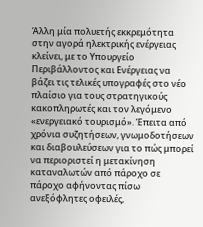Άλλη μία πολυετής εκκρεμότητα στην αγορά ηλεκτρικής ενέργειας κλείνει, με το Υπουργείο Περιβάλλοντος και Ενέργειας να βάζει τις τελικές υπογραφές στο νέο πλαίσιο για τους στρατηγικούς κακοπληρωτές και τον λεγόμενο «ενεργειακό τουρισμό». Έπειτα από χρόνια συζητήσεων, γνωμοδοτήσεων και διαβουλεύσεων για το πώς μπορεί να περιοριστεί η μετακίνηση καταναλωτών από πάροχο σε πάροχο αφήνοντας πίσω ανεξόφλητες οφειλές,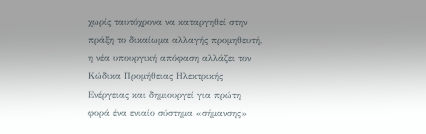χωρίς ταυτόχρονα να καταργηθεί στην πράξη το δικαίωμα αλλαγής προμηθευτή, η νέα υπουργική απόφαση αλλάζει τον Κώδικα Προμήθειας Ηλεκτρικής Ενέργειας και δημιουργεί για πρώτη φορά ένα ενιαίο σύστημα «σήμανσης»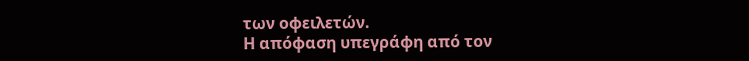των οφειλετών.
Η απόφαση υπεγράφη από τον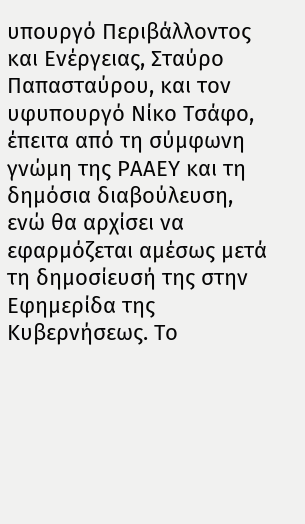υπουργό Περιβάλλοντος και Ενέργειας, Σταύρο Παπασταύρου, και τον υφυπουργό Νίκο Τσάφο, έπειτα από τη σύμφωνη γνώμη της ΡΑΑΕΥ και τη δημόσια διαβούλευση, ενώ θα αρχίσει να εφαρμόζεται αμέσως μετά τη δημοσίευσή της στην Εφημερίδα της Κυβερνήσεως. Το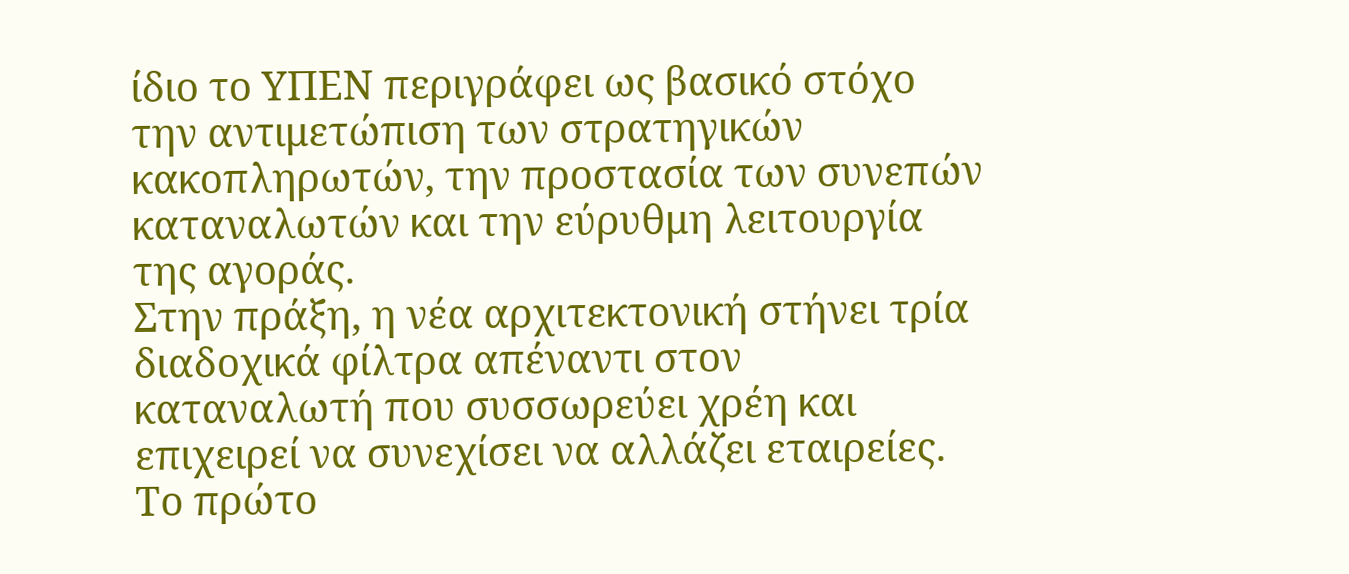ίδιο το ΥΠΕΝ περιγράφει ως βασικό στόχο την αντιμετώπιση των στρατηγικών κακοπληρωτών, την προστασία των συνεπών καταναλωτών και την εύρυθμη λειτουργία της αγοράς.
Στην πράξη, η νέα αρχιτεκτονική στήνει τρία διαδοχικά φίλτρα απέναντι στον καταναλωτή που συσσωρεύει χρέη και επιχειρεί να συνεχίσει να αλλάζει εταιρείες. Το πρώτο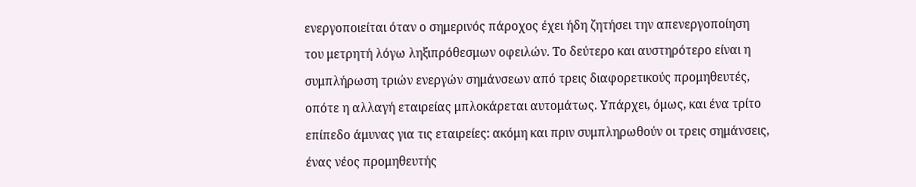ενεργοποιείται όταν ο σημερινός πάροχος έχει ήδη ζητήσει την απενεργοποίηση του μετρητή λόγω ληξιπρόθεσμων οφειλών. Το δεύτερο και αυστηρότερο είναι η συμπλήρωση τριών ενεργών σημάνσεων από τρεις διαφορετικούς προμηθευτές, οπότε η αλλαγή εταιρείας μπλοκάρεται αυτομάτως. Υπάρχει, όμως, και ένα τρίτο επίπεδο άμυνας για τις εταιρείες: ακόμη και πριν συμπληρωθούν οι τρεις σημάνσεις, ένας νέος προμηθευτής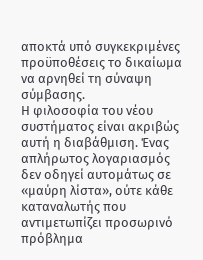αποκτά υπό συγκεκριμένες προϋποθέσεις το δικαίωμα να αρνηθεί τη σύναψη σύμβασης.
Η φιλοσοφία του νέου συστήματος είναι ακριβώς αυτή η διαβάθμιση. Ένας απλήρωτος λογαριασμός δεν οδηγεί αυτομάτως σε «μαύρη λίστα», ούτε κάθε καταναλωτής που αντιμετωπίζει προσωρινό πρόβλημα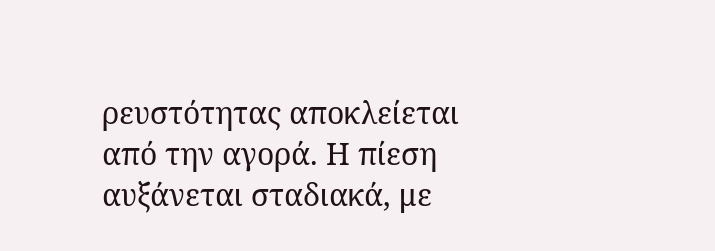ρευστότητας αποκλείεται από την αγορά. Η πίεση αυξάνεται σταδιακά, με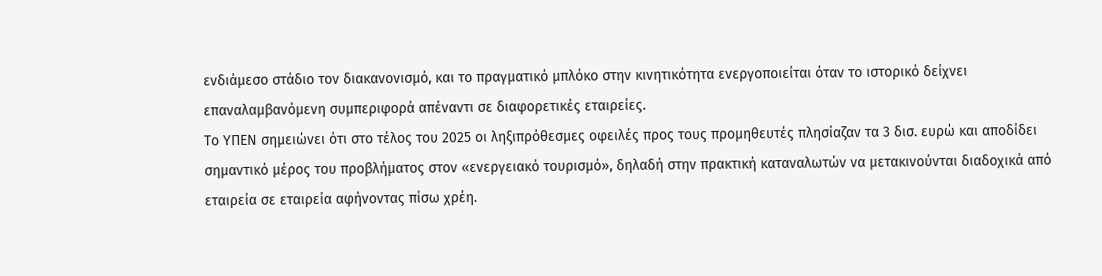ενδιάμεσο στάδιο τον διακανονισμό, και το πραγματικό μπλόκο στην κινητικότητα ενεργοποιείται όταν το ιστορικό δείχνει επαναλαμβανόμενη συμπεριφορά απέναντι σε διαφορετικές εταιρείες.
Το ΥΠΕΝ σημειώνει ότι στο τέλος του 2025 οι ληξιπρόθεσμες οφειλές προς τους προμηθευτές πλησίαζαν τα 3 δισ. ευρώ και αποδίδει σημαντικό μέρος του προβλήματος στον «ενεργειακό τουρισμό», δηλαδή στην πρακτική καταναλωτών να μετακινούνται διαδοχικά από εταιρεία σε εταιρεία αφήνοντας πίσω χρέη.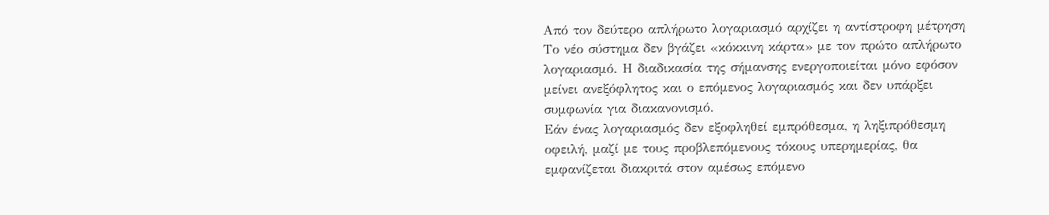Από τον δεύτερο απλήρωτο λογαριασμό αρχίζει η αντίστροφη μέτρηση
Το νέο σύστημα δεν βγάζει «κόκκινη κάρτα» με τον πρώτο απλήρωτο λογαριασμό. Η διαδικασία της σήμανσης ενεργοποιείται μόνο εφόσον μείνει ανεξόφλητος και ο επόμενος λογαριασμός και δεν υπάρξει συμφωνία για διακανονισμό.
Εάν ένας λογαριασμός δεν εξοφληθεί εμπρόθεσμα, η ληξιπρόθεσμη οφειλή, μαζί με τους προβλεπόμενους τόκους υπερημερίας, θα εμφανίζεται διακριτά στον αμέσως επόμενο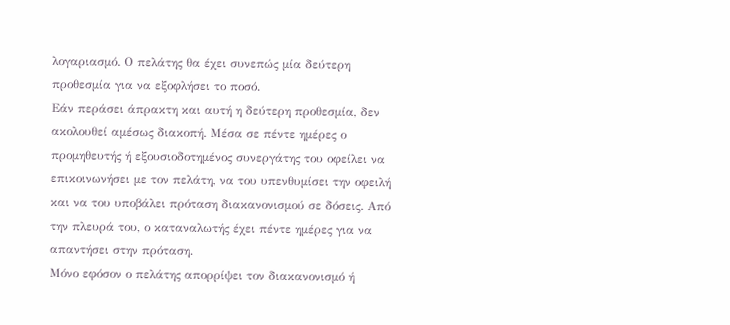λογαριασμό. Ο πελάτης θα έχει συνεπώς μία δεύτερη προθεσμία για να εξοφλήσει το ποσό.
Εάν περάσει άπρακτη και αυτή η δεύτερη προθεσμία, δεν ακολουθεί αμέσως διακοπή. Μέσα σε πέντε ημέρες ο προμηθευτής ή εξουσιοδοτημένος συνεργάτης του οφείλει να επικοινωνήσει με τον πελάτη, να του υπενθυμίσει την οφειλή και να του υποβάλει πρόταση διακανονισμού σε δόσεις. Από την πλευρά του, ο καταναλωτής έχει πέντε ημέρες για να απαντήσει στην πρόταση.
Μόνο εφόσον ο πελάτης απορρίψει τον διακανονισμό ή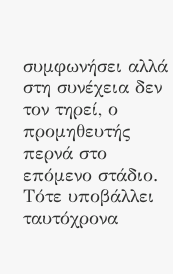συμφωνήσει αλλά στη συνέχεια δεν τον τηρεί, ο προμηθευτής περνά στο επόμενο στάδιο. Τότε υποβάλλει ταυτόχρονα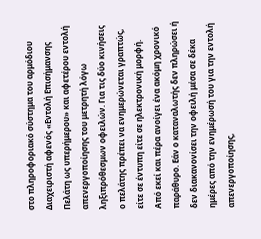στο πληροφοριακό σύστημα του αρμόδιου Διαχειριστή αφενός «Εντολή Επισήμανσης Πελάτη ως υπερήμερου» και αφετέρου εντολή απενεργοποίησης του μετρητή λόγω ληξιπρόθεσμων οφειλών. Για τις δύο κινήσεις ο πελάτης πρέπει να ενημερώνεται γραπτώς, είτε σε έντυπη είτε σε ηλεκτρονική μορφή.
Από εκεί και πέρα ανοίγει ένα ακόμη χρονικό παράθυρο. Εάν ο καταναλωτής δεν πληρώσει ή δεν διακανονίσει την οφειλή μέσα σε δέκα ημέρες από την ενημέρωσή του για την εντολή απενεργοποίησης,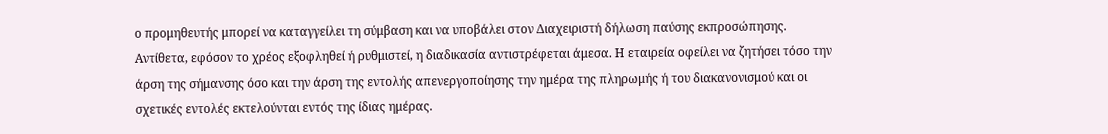ο προμηθευτής μπορεί να καταγγείλει τη σύμβαση και να υποβάλει στον Διαχειριστή δήλωση παύσης εκπροσώπησης.
Αντίθετα, εφόσον το χρέος εξοφληθεί ή ρυθμιστεί, η διαδικασία αντιστρέφεται άμεσα. Η εταιρεία οφείλει να ζητήσει τόσο την άρση της σήμανσης όσο και την άρση της εντολής απενεργοποίησης την ημέρα της πληρωμής ή του διακανονισμού και οι σχετικές εντολές εκτελούνται εντός της ίδιας ημέρας.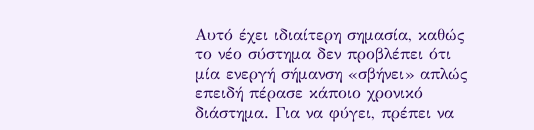Αυτό έχει ιδιαίτερη σημασία, καθώς το νέο σύστημα δεν προβλέπει ότι μία ενεργή σήμανση «σβήνει» απλώς επειδή πέρασε κάποιο χρονικό διάστημα. Για να φύγει, πρέπει να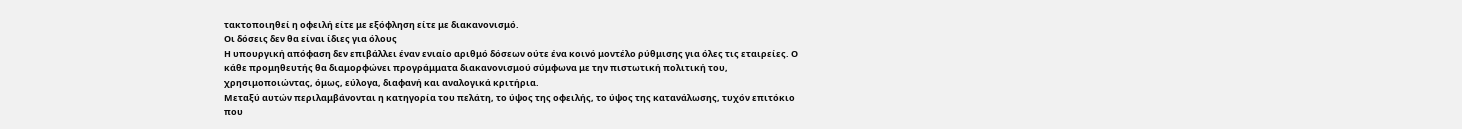τακτοποιηθεί η οφειλή είτε με εξόφληση είτε με διακανονισμό.
Οι δόσεις δεν θα είναι ίδιες για όλους
Η υπουργική απόφαση δεν επιβάλλει έναν ενιαίο αριθμό δόσεων ούτε ένα κοινό μοντέλο ρύθμισης για όλες τις εταιρείες. Ο κάθε προμηθευτής θα διαμορφώνει προγράμματα διακανονισμού σύμφωνα με την πιστωτική πολιτική του, χρησιμοποιώντας, όμως, εύλογα, διαφανή και αναλογικά κριτήρια.
Μεταξύ αυτών περιλαμβάνονται η κατηγορία του πελάτη, το ύψος της οφειλής, το ύψος της κατανάλωσης, τυχόν επιτόκιο που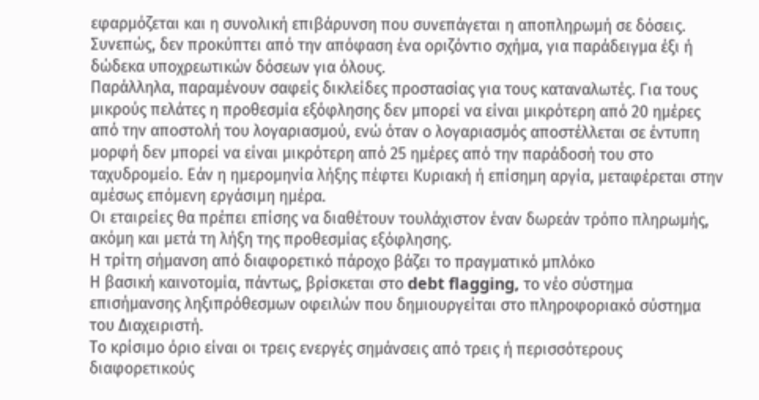εφαρμόζεται και η συνολική επιβάρυνση που συνεπάγεται η αποπληρωμή σε δόσεις. Συνεπώς, δεν προκύπτει από την απόφαση ένα οριζόντιο σχήμα, για παράδειγμα έξι ή δώδεκα υποχρεωτικών δόσεων για όλους.
Παράλληλα, παραμένουν σαφείς δικλείδες προστασίας για τους καταναλωτές. Για τους μικρούς πελάτες η προθεσμία εξόφλησης δεν μπορεί να είναι μικρότερη από 20 ημέρες από την αποστολή του λογαριασμού, ενώ όταν ο λογαριασμός αποστέλλεται σε έντυπη μορφή δεν μπορεί να είναι μικρότερη από 25 ημέρες από την παράδοσή του στο ταχυδρομείο. Εάν η ημερομηνία λήξης πέφτει Κυριακή ή επίσημη αργία, μεταφέρεται στην αμέσως επόμενη εργάσιμη ημέρα.
Οι εταιρείες θα πρέπει επίσης να διαθέτουν τουλάχιστον έναν δωρεάν τρόπο πληρωμής, ακόμη και μετά τη λήξη της προθεσμίας εξόφλησης.
Η τρίτη σήμανση από διαφορετικό πάροχο βάζει το πραγματικό μπλόκο
Η βασική καινοτομία, πάντως, βρίσκεται στο debt flagging, το νέο σύστημα επισήμανσης ληξιπρόθεσμων οφειλών που δημιουργείται στο πληροφοριακό σύστημα του Διαχειριστή.
Το κρίσιμο όριο είναι οι τρεις ενεργές σημάνσεις από τρεις ή περισσότερους διαφορετικούς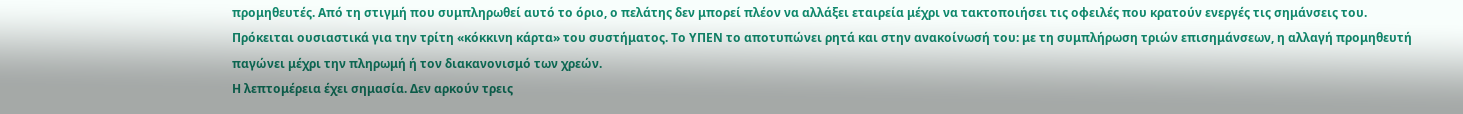προμηθευτές. Από τη στιγμή που συμπληρωθεί αυτό το όριο, ο πελάτης δεν μπορεί πλέον να αλλάξει εταιρεία μέχρι να τακτοποιήσει τις οφειλές που κρατούν ενεργές τις σημάνσεις του. Πρόκειται ουσιαστικά για την τρίτη «κόκκινη κάρτα» του συστήματος. Το ΥΠΕΝ το αποτυπώνει ρητά και στην ανακοίνωσή του: με τη συμπλήρωση τριών επισημάνσεων, η αλλαγή προμηθευτή παγώνει μέχρι την πληρωμή ή τον διακανονισμό των χρεών.
Η λεπτομέρεια έχει σημασία. Δεν αρκούν τρεις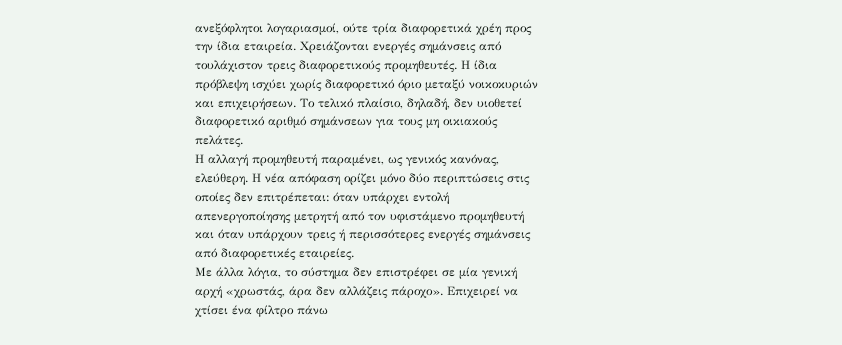ανεξόφλητοι λογαριασμοί, ούτε τρία διαφορετικά χρέη προς την ίδια εταιρεία. Χρειάζονται ενεργές σημάνσεις από τουλάχιστον τρεις διαφορετικούς προμηθευτές. Η ίδια πρόβλεψη ισχύει χωρίς διαφορετικό όριο μεταξύ νοικοκυριών και επιχειρήσεων. Το τελικό πλαίσιο, δηλαδή, δεν υιοθετεί διαφορετικό αριθμό σημάνσεων για τους μη οικιακούς πελάτες.
Η αλλαγή προμηθευτή παραμένει, ως γενικός κανόνας, ελεύθερη. Η νέα απόφαση ορίζει μόνο δύο περιπτώσεις στις οποίες δεν επιτρέπεται: όταν υπάρχει εντολή απενεργοποίησης μετρητή από τον υφιστάμενο προμηθευτή και όταν υπάρχουν τρεις ή περισσότερες ενεργές σημάνσεις από διαφορετικές εταιρείες.
Με άλλα λόγια, το σύστημα δεν επιστρέφει σε μία γενική αρχή «χρωστάς, άρα δεν αλλάζεις πάροχο». Επιχειρεί να χτίσει ένα φίλτρο πάνω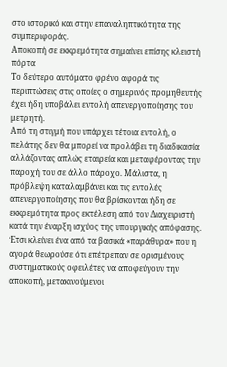στο ιστορικό και στην επαναληπτικότητα της συμπεριφοράς.
Αποκοπή σε εκκρεμότητα σημαίνει επίσης κλειστή πόρτα
Το δεύτερο αυτόματο φρένο αφορά τις περιπτώσεις στις οποίες ο σημερινός προμηθευτής έχει ήδη υποβάλει εντολή απενεργοποίησης του μετρητή.
Από τη στιγμή που υπάρχει τέτοια εντολή, ο πελάτης δεν θα μπορεί να προλάβει τη διαδικασία αλλάζοντας απλώς εταιρεία και μεταφέροντας την παροχή του σε άλλο πάροχο. Μάλιστα, η πρόβλεψη καταλαμβάνει και τις εντολές απενεργοποίησης που θα βρίσκονται ήδη σε εκκρεμότητα προς εκτέλεση από τον Διαχειριστή κατά την έναρξη ισχύος της υπουργικής απόφασης.
Έτσι κλείνει ένα από τα βασικά «παράθυρα» που η αγορά θεωρούσε ότι επέτρεπαν σε ορισμένους συστηματικούς οφειλέτες να αποφεύγουν την αποκοπή, μετακινούμενοι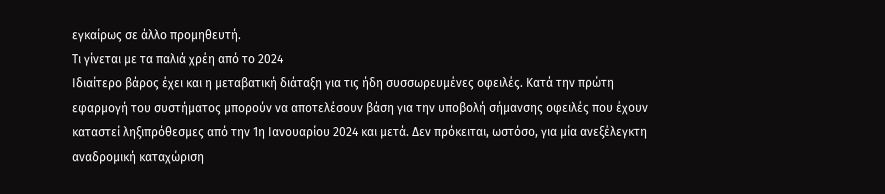εγκαίρως σε άλλο προμηθευτή.
Τι γίνεται με τα παλιά χρέη από το 2024
Ιδιαίτερο βάρος έχει και η μεταβατική διάταξη για τις ήδη συσσωρευμένες οφειλές. Κατά την πρώτη εφαρμογή του συστήματος μπορούν να αποτελέσουν βάση για την υποβολή σήμανσης οφειλές που έχουν καταστεί ληξιπρόθεσμες από την 1η Ιανουαρίου 2024 και μετά. Δεν πρόκειται, ωστόσο, για μία ανεξέλεγκτη αναδρομική καταχώριση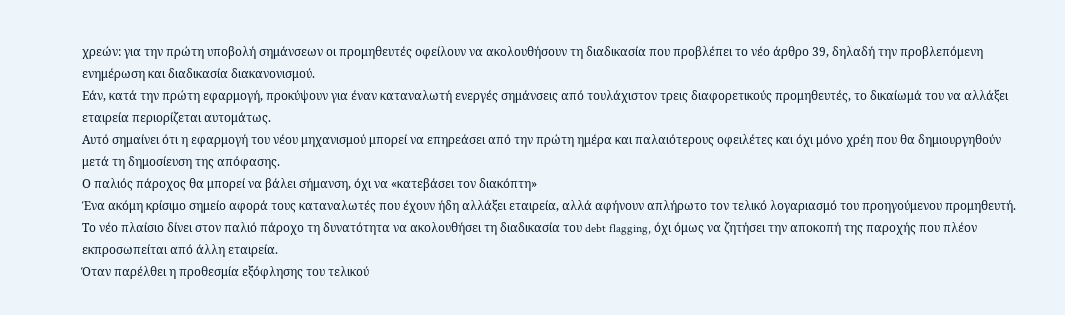χρεών: για την πρώτη υποβολή σημάνσεων οι προμηθευτές οφείλουν να ακολουθήσουν τη διαδικασία που προβλέπει το νέο άρθρο 39, δηλαδή την προβλεπόμενη ενημέρωση και διαδικασία διακανονισμού.
Εάν, κατά την πρώτη εφαρμογή, προκύψουν για έναν καταναλωτή ενεργές σημάνσεις από τουλάχιστον τρεις διαφορετικούς προμηθευτές, το δικαίωμά του να αλλάξει εταιρεία περιορίζεται αυτομάτως.
Αυτό σημαίνει ότι η εφαρμογή του νέου μηχανισμού μπορεί να επηρεάσει από την πρώτη ημέρα και παλαιότερους οφειλέτες και όχι μόνο χρέη που θα δημιουργηθούν μετά τη δημοσίευση της απόφασης.
Ο παλιός πάροχος θα μπορεί να βάλει σήμανση, όχι να «κατεβάσει τον διακόπτη»
Ένα ακόμη κρίσιμο σημείο αφορά τους καταναλωτές που έχουν ήδη αλλάξει εταιρεία, αλλά αφήνουν απλήρωτο τον τελικό λογαριασμό του προηγούμενου προμηθευτή.
Το νέο πλαίσιο δίνει στον παλιό πάροχο τη δυνατότητα να ακολουθήσει τη διαδικασία του debt flagging, όχι όμως να ζητήσει την αποκοπή της παροχής που πλέον εκπροσωπείται από άλλη εταιρεία.
Όταν παρέλθει η προθεσμία εξόφλησης του τελικού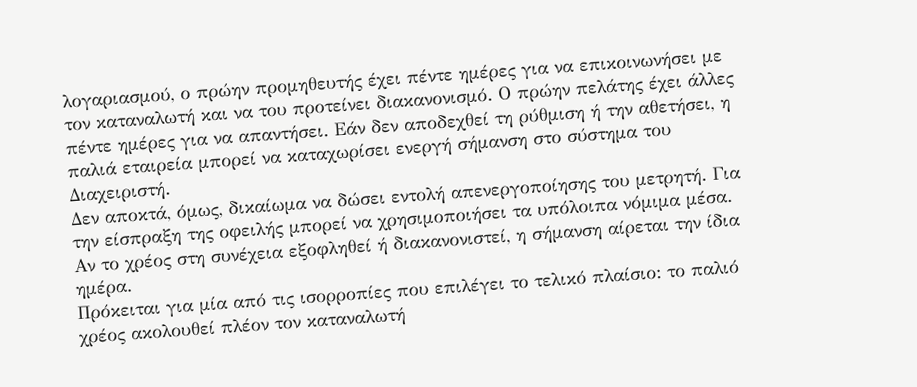λογαριασμού, ο πρώην προμηθευτής έχει πέντε ημέρες για να επικοινωνήσει με τον καταναλωτή και να του προτείνει διακανονισμό. Ο πρώην πελάτης έχει άλλες πέντε ημέρες για να απαντήσει. Εάν δεν αποδεχθεί τη ρύθμιση ή την αθετήσει, η παλιά εταιρεία μπορεί να καταχωρίσει ενεργή σήμανση στο σύστημα του Διαχειριστή.
Δεν αποκτά, όμως, δικαίωμα να δώσει εντολή απενεργοποίησης του μετρητή. Για την είσπραξη της οφειλής μπορεί να χρησιμοποιήσει τα υπόλοιπα νόμιμα μέσα. Αν το χρέος στη συνέχεια εξοφληθεί ή διακανονιστεί, η σήμανση αίρεται την ίδια ημέρα.
Πρόκειται για μία από τις ισορροπίες που επιλέγει το τελικό πλαίσιο: το παλιό χρέος ακολουθεί πλέον τον καταναλωτή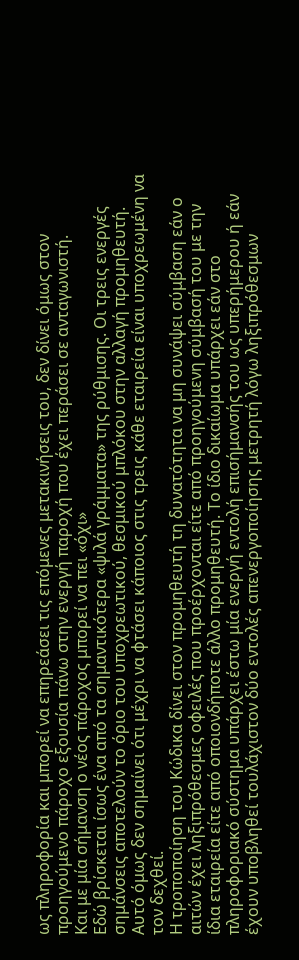ως πληροφορία και μπορεί να επηρεάσει τις επόμενες μετακινήσεις του, δεν δίνει όμως στον προηγούμενο πάροχο εξουσία πάνω στην ενεργή παροχή που έχει περάσει σε ανταγωνιστή.
Και με μία σήμανση ο νέος πάροχος μπορεί να πει «όχι»
Εδώ βρίσκεται ίσως ένα από τα σημαντικότερα «ψιλά γράμματα» της ρύθμισης. Οι τρεις ενεργές σημάνσεις αποτελούν το όριο του υποχρεωτικού, θεσμικού μπλόκου στην αλλαγή προμηθευτή. Αυτό όμως δεν σημαίνει ότι μέχρι να φτάσει κάποιος στις τρεις κάθε εταιρεία είναι υποχρεωμένη να τον δεχθεί.
Η τροποποίηση του Κώδικα δίνει στον προμηθευτή τη δυνατότητα να μη συνάψει σύμβαση εάν ο αιτών έχει ληξιπρόθεσμες οφειλές που προέρχονται είτε από προηγούμενη σύμβασή του με την ίδια εταιρεία είτε από οποιονδήποτε άλλο προμηθευτή. Το ίδιο δικαίωμα υπάρχει εάν στο πληροφοριακό σύστημα υπάρχει έστω μία ενεργή εντολή επισήμανσής του ως υπερήμερου ή εάν έχουν υποβληθεί τουλάχιστον δύο εντολές απενεργοποίησης μετρητή λόγω ληξιπρόθεσμων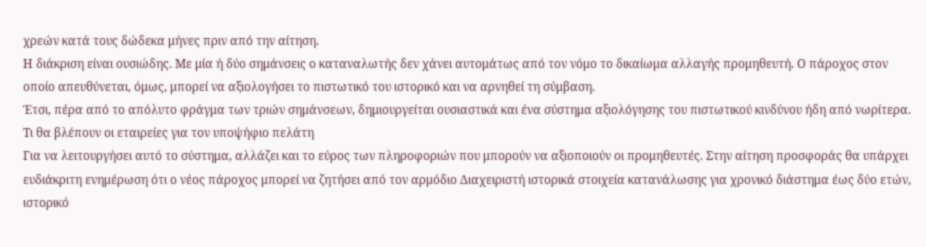χρεών κατά τους δώδεκα μήνες πριν από την αίτηση.
Η διάκριση είναι ουσιώδης. Με μία ή δύο σημάνσεις ο καταναλωτής δεν χάνει αυτομάτως από τον νόμο το δικαίωμα αλλαγής προμηθευτή. Ο πάροχος στον οποίο απευθύνεται, όμως, μπορεί να αξιολογήσει το πιστωτικό του ιστορικό και να αρνηθεί τη σύμβαση.
Έτσι, πέρα από το απόλυτο φράγμα των τριών σημάνσεων, δημιουργείται ουσιαστικά και ένα σύστημα αξιολόγησης του πιστωτικού κινδύνου ήδη από νωρίτερα.
Τι θα βλέπουν οι εταιρείες για τον υποψήφιο πελάτη
Για να λειτουργήσει αυτό το σύστημα, αλλάζει και το εύρος των πληροφοριών που μπορούν να αξιοποιούν οι προμηθευτές. Στην αίτηση προσφοράς θα υπάρχει ευδιάκριτη ενημέρωση ότι ο νέος πάροχος μπορεί να ζητήσει από τον αρμόδιο Διαχειριστή ιστορικά στοιχεία κατανάλωσης για χρονικό διάστημα έως δύο ετών, ιστορικό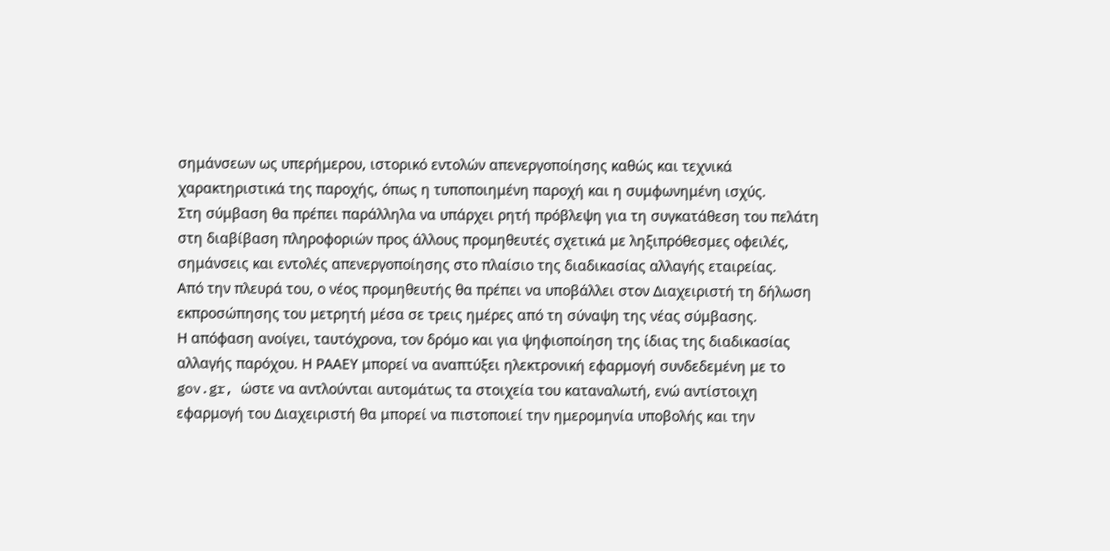σημάνσεων ως υπερήμερου, ιστορικό εντολών απενεργοποίησης καθώς και τεχνικά χαρακτηριστικά της παροχής, όπως η τυποποιημένη παροχή και η συμφωνημένη ισχύς.
Στη σύμβαση θα πρέπει παράλληλα να υπάρχει ρητή πρόβλεψη για τη συγκατάθεση του πελάτη στη διαβίβαση πληροφοριών προς άλλους προμηθευτές σχετικά με ληξιπρόθεσμες οφειλές, σημάνσεις και εντολές απενεργοποίησης στο πλαίσιο της διαδικασίας αλλαγής εταιρείας.
Από την πλευρά του, ο νέος προμηθευτής θα πρέπει να υποβάλλει στον Διαχειριστή τη δήλωση εκπροσώπησης του μετρητή μέσα σε τρεις ημέρες από τη σύναψη της νέας σύμβασης.
Η απόφαση ανοίγει, ταυτόχρονα, τον δρόμο και για ψηφιοποίηση της ίδιας της διαδικασίας αλλαγής παρόχου. Η ΡΑΑΕΥ μπορεί να αναπτύξει ηλεκτρονική εφαρμογή συνδεδεμένη με το gov.gr, ώστε να αντλούνται αυτομάτως τα στοιχεία του καταναλωτή, ενώ αντίστοιχη εφαρμογή του Διαχειριστή θα μπορεί να πιστοποιεί την ημερομηνία υποβολής και την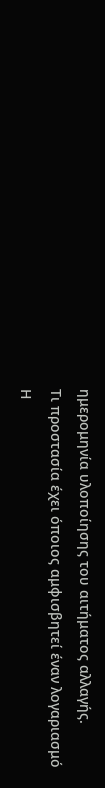ημερομηνία υλοποίησης του αιτήματος αλλαγής.
Τι προστασία έχει όποιος αμφισβητεί έναν λογαριασμό
Η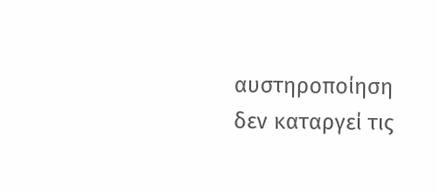αυστηροποίηση δεν καταργεί τις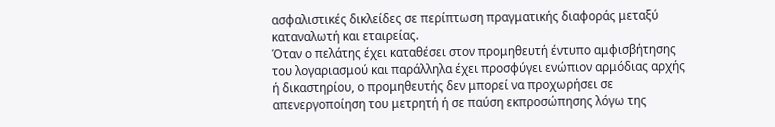ασφαλιστικές δικλείδες σε περίπτωση πραγματικής διαφοράς μεταξύ καταναλωτή και εταιρείας.
Όταν ο πελάτης έχει καταθέσει στον προμηθευτή έντυπο αμφισβήτησης του λογαριασμού και παράλληλα έχει προσφύγει ενώπιον αρμόδιας αρχής ή δικαστηρίου, ο προμηθευτής δεν μπορεί να προχωρήσει σε απενεργοποίηση του μετρητή ή σε παύση εκπροσώπησης λόγω της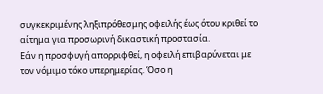συγκεκριμένης ληξιπρόθεσμης οφειλής έως ότου κριθεί το αίτημα για προσωρινή δικαστική προστασία.
Εάν η προσφυγή απορριφθεί, η οφειλή επιβαρύνεται με τον νόμιμο τόκο υπερημερίας. Όσο η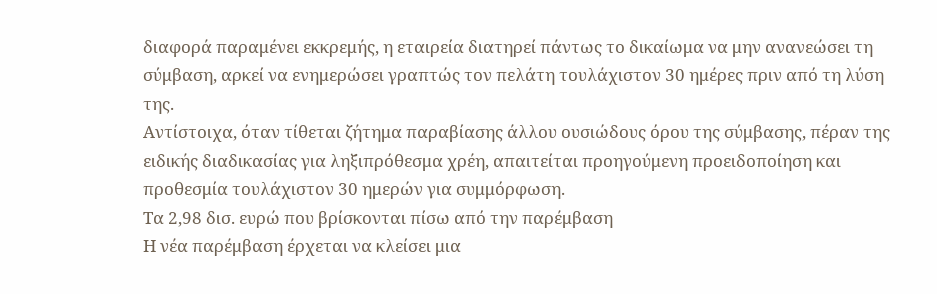διαφορά παραμένει εκκρεμής, η εταιρεία διατηρεί πάντως το δικαίωμα να μην ανανεώσει τη σύμβαση, αρκεί να ενημερώσει γραπτώς τον πελάτη τουλάχιστον 30 ημέρες πριν από τη λύση της.
Αντίστοιχα, όταν τίθεται ζήτημα παραβίασης άλλου ουσιώδους όρου της σύμβασης, πέραν της ειδικής διαδικασίας για ληξιπρόθεσμα χρέη, απαιτείται προηγούμενη προειδοποίηση και προθεσμία τουλάχιστον 30 ημερών για συμμόρφωση.
Τα 2,98 δισ. ευρώ που βρίσκονται πίσω από την παρέμβαση
Η νέα παρέμβαση έρχεται να κλείσει μια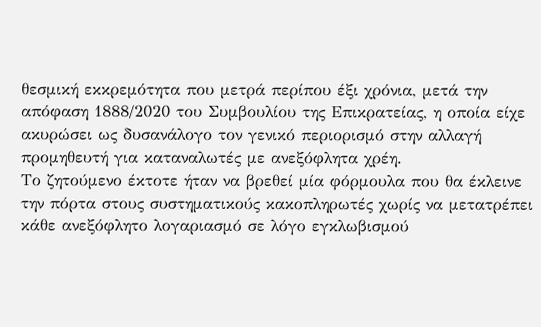θεσμική εκκρεμότητα που μετρά περίπου έξι χρόνια, μετά την απόφαση 1888/2020 του Συμβουλίου της Επικρατείας, η οποία είχε ακυρώσει ως δυσανάλογο τον γενικό περιορισμό στην αλλαγή προμηθευτή για καταναλωτές με ανεξόφλητα χρέη.
Το ζητούμενο έκτοτε ήταν να βρεθεί μία φόρμουλα που θα έκλεινε την πόρτα στους συστηματικούς κακοπληρωτές χωρίς να μετατρέπει κάθε ανεξόφλητο λογαριασμό σε λόγο εγκλωβισμού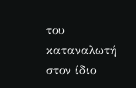του καταναλωτή στον ίδιο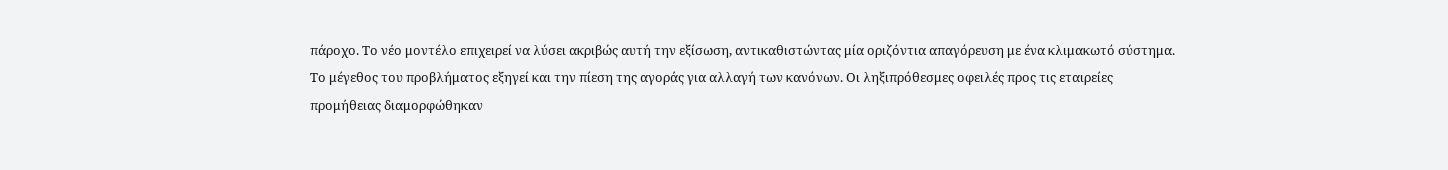πάροχο. Το νέο μοντέλο επιχειρεί να λύσει ακριβώς αυτή την εξίσωση, αντικαθιστώντας μία οριζόντια απαγόρευση με ένα κλιμακωτό σύστημα.
Το μέγεθος του προβλήματος εξηγεί και την πίεση της αγοράς για αλλαγή των κανόνων. Οι ληξιπρόθεσμες οφειλές προς τις εταιρείες προμήθειας διαμορφώθηκαν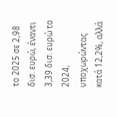το 2025 σε 2,98 δισ. ευρώ, έναντι 3,39 δισ. ευρώ το 2024, υποχωρώντας κατά 12,2%, αλλά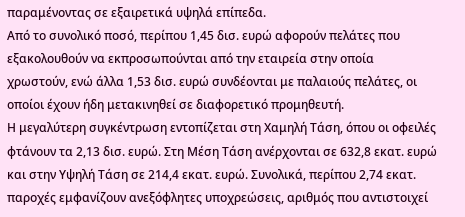παραμένοντας σε εξαιρετικά υψηλά επίπεδα.
Από το συνολικό ποσό, περίπου 1,45 δισ. ευρώ αφορούν πελάτες που εξακολουθούν να εκπροσωπούνται από την εταιρεία στην οποία χρωστούν, ενώ άλλα 1,53 δισ. ευρώ συνδέονται με παλαιούς πελάτες, οι οποίοι έχουν ήδη μετακινηθεί σε διαφορετικό προμηθευτή.
Η μεγαλύτερη συγκέντρωση εντοπίζεται στη Χαμηλή Τάση, όπου οι οφειλές φτάνουν τα 2,13 δισ. ευρώ. Στη Μέση Τάση ανέρχονται σε 632,8 εκατ. ευρώ και στην Υψηλή Τάση σε 214,4 εκατ. ευρώ. Συνολικά, περίπου 2,74 εκατ. παροχές εμφανίζουν ανεξόφλητες υποχρεώσεις, αριθμός που αντιστοιχεί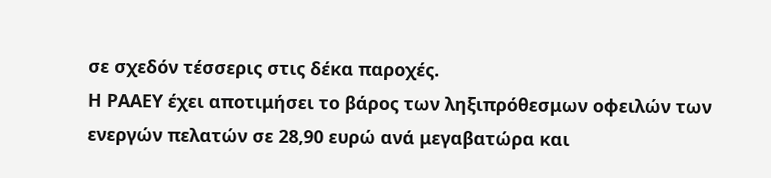σε σχεδόν τέσσερις στις δέκα παροχές.
Η ΡΑΑΕΥ έχει αποτιμήσει το βάρος των ληξιπρόθεσμων οφειλών των ενεργών πελατών σε 28,90 ευρώ ανά μεγαβατώρα και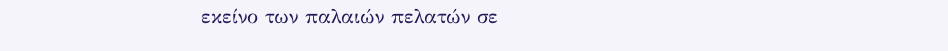εκείνο των παλαιών πελατών σε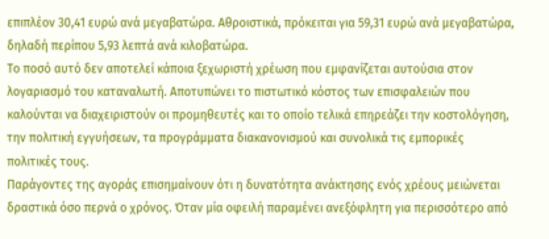επιπλέον 30,41 ευρώ ανά μεγαβατώρα. Αθροιστικά, πρόκειται για 59,31 ευρώ ανά μεγαβατώρα, δηλαδή περίπου 5,93 λεπτά ανά κιλοβατώρα.
Το ποσό αυτό δεν αποτελεί κάποια ξεχωριστή χρέωση που εμφανίζεται αυτούσια στον λογαριασμό του καταναλωτή. Αποτυπώνει το πιστωτικό κόστος των επισφαλειών που καλούνται να διαχειριστούν οι προμηθευτές και το οποίο τελικά επηρεάζει την κοστολόγηση, την πολιτική εγγυήσεων, τα προγράμματα διακανονισμού και συνολικά τις εμπορικές πολιτικές τους.
Παράγοντες της αγοράς επισημαίνουν ότι η δυνατότητα ανάκτησης ενός χρέους μειώνεται δραστικά όσο περνά ο χρόνος. Όταν μία οφειλή παραμένει ανεξόφλητη για περισσότερο από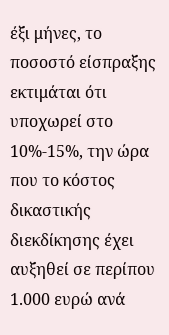έξι μήνες, το ποσοστό είσπραξης εκτιμάται ότι υποχωρεί στο 10%-15%, την ώρα που το κόστος δικαστικής διεκδίκησης έχει αυξηθεί σε περίπου 1.000 ευρώ ανά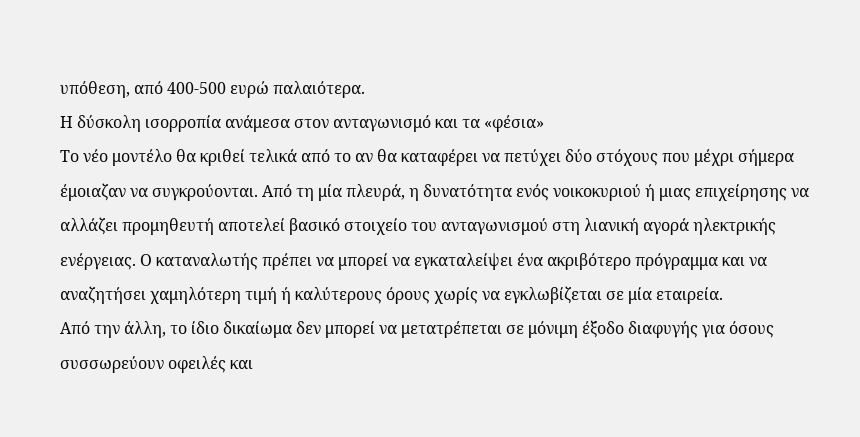υπόθεση, από 400-500 ευρώ παλαιότερα.
Η δύσκολη ισορροπία ανάμεσα στον ανταγωνισμό και τα «φέσια»
Το νέο μοντέλο θα κριθεί τελικά από το αν θα καταφέρει να πετύχει δύο στόχους που μέχρι σήμερα έμοιαζαν να συγκρούονται. Από τη μία πλευρά, η δυνατότητα ενός νοικοκυριού ή μιας επιχείρησης να αλλάζει προμηθευτή αποτελεί βασικό στοιχείο του ανταγωνισμού στη λιανική αγορά ηλεκτρικής ενέργειας. Ο καταναλωτής πρέπει να μπορεί να εγκαταλείψει ένα ακριβότερο πρόγραμμα και να αναζητήσει χαμηλότερη τιμή ή καλύτερους όρους χωρίς να εγκλωβίζεται σε μία εταιρεία.
Από την άλλη, το ίδιο δικαίωμα δεν μπορεί να μετατρέπεται σε μόνιμη έξοδο διαφυγής για όσους συσσωρεύουν οφειλές και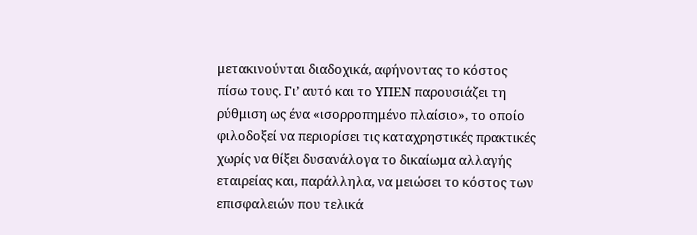μετακινούνται διαδοχικά, αφήνοντας το κόστος πίσω τους. Γι’ αυτό και το ΥΠΕΝ παρουσιάζει τη ρύθμιση ως ένα «ισορροπημένο πλαίσιο», το οποίο φιλοδοξεί να περιορίσει τις καταχρηστικές πρακτικές χωρίς να θίξει δυσανάλογα το δικαίωμα αλλαγής εταιρείας και, παράλληλα, να μειώσει το κόστος των επισφαλειών που τελικά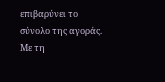επιβαρύνει το σύνολο της αγοράς. Με τη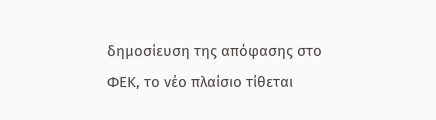δημοσίευση της απόφασης στο ΦΕΚ, το νέο πλαίσιο τίθεται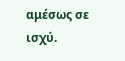αμέσως σε ισχύ.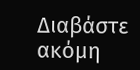Διαβάστε ακόμη